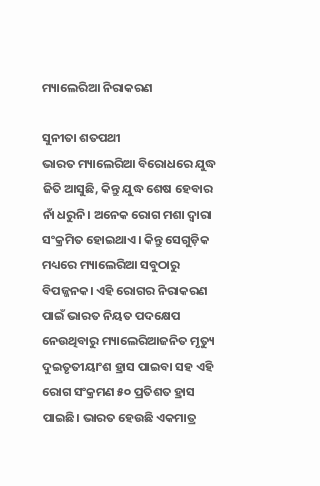ମ୍ୟାଲେରିଆ ନିରାକରଣ

ସୁନୀତା ଶତପଥୀ
ଭାରତ ମ୍ୟାଲେରିଆ ବିରୋଧରେ ଯୁଦ୍ଧ ଜିତି ଆସୁଛି, କିନ୍ତୁ ଯୁଦ୍ଧ ଶେଷ ହେବାର ନାଁ ଧରୁନି। ଅନେକ ରୋଗ ମଶା ଦ୍ୱାରା ସଂକ୍ରମିତ ହୋଇଥାଏ। କିନ୍ତୁ ସେଗୁଡ଼ିକ ମଧ୍ୟରେ ମ୍ୟାଲେରିଆ ସବୁଠାରୁ ବିପଜ୍ଜନକ। ଏହି ରୋଗର ନିରାକରଣ ପାଇଁ ଭାରତ ନିୟତ ପଦକ୍ଷେପ ନେଉଥିବାରୁ ମ୍ୟାଲେରିଆଜନିତ ମୃତ୍ୟୁ ଦୁଇତୃତୀୟାଂଶ ହ୍ରାସ ପାଇବା ସହ ଏହି ରୋଗ ସଂକ୍ରମଣ ୫୦ ପ୍ରତିଶତ ହ୍ରାସ ପାଇଛି। ଭାରତ ହେଉଛି ଏକମାତ୍ର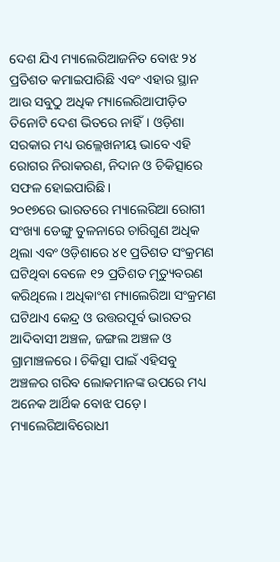ଦେଶ ଯିଏ ମ୍ୟାଲେରିଆଜନିତ ବୋଝ ୨୪ ପ୍ରତିଶତ କମାଇପାରିଛି ଏବଂ ଏହାର ସ୍ଥାନ ଆଉ ସବୁଠୁ ଅଧିକ ମ୍ୟାଲେରିଆପୀଡ଼ିତ ତିନୋଟି ଦେଶ ଭିତରେ ନାହିଁ। ଓଡ଼ିଶା ସରକାର ମଧ୍ୟ ଉଲ୍ଲେଖନୀୟ ଭାବେ ଏହି ରୋଗର ନିରାକରଣ, ନିଦାନ ଓ ଚିକିତ୍ସାରେ ସଫଳ ହୋଇପାରିଛି।
୨୦୧୭ରେ ଭାରତରେ ମ୍ୟାଲେରିଆ ରୋଗୀ ସଂଖ୍ୟା ଡେଙ୍ଗୁ ତୁଳନାରେ ଚାରିଗୁଣ ଅଧିକ ଥିଲା ଏବଂ ଓଡ଼ିଶାରେ ୪୧ ପ୍ରତିଶତ ସଂକ୍ରମଣ ଘଟିଥିବା ବେଳେ ୧୨ ପ୍ରତିଶତ ମୃତ୍ୟୁବରଣ କରିଥିଲେ। ଅଧିକାଂଶ ମ୍ୟାଲେରିଆ ସଂକ୍ରମଣ ଘଟିଥାଏ କେନ୍ଦ୍ର ଓ ଉତ୍ତରପୂର୍ବ ଭାରତର ଆଦିବାସୀ ଅଞ୍ଚଳ, ଜଙ୍ଗଲ ଅଞ୍ଚଳ ଓ ଗ୍ରାମାଞ୍ଚଳରେ। ଚିକିତ୍ସା ପାଇଁ ଏହିସବୁ ଅଞ୍ଚଳର ଗରିବ ଲୋକମାନଙ୍କ ଉପରେ ମଧ୍ୟ ଅନେକ ଆର୍ଥିକ ବୋଝ ପଡ଼େ। ମ୍ୟାଲେରିଆବିରୋଧୀ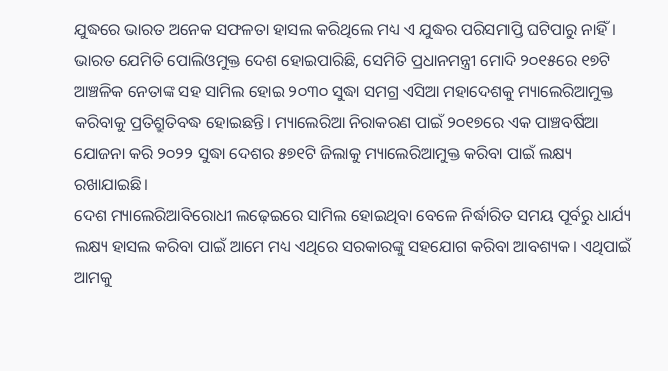ଯୁଦ୍ଧରେ ଭାରତ ଅନେକ ସଫଳତା ହାସଲ କରିଥିଲେ ମଧ୍ୟ ଏ ଯୁଦ୍ଧର ପରିସମାପ୍ତି ଘଟିପାରୁ ନାହିଁ। ଭାରତ ଯେମିତି ପୋଲିଓମୁକ୍ତ ଦେଶ ହୋଇପାରିଛି, ସେମିତି ପ୍ରଧାନମନ୍ତ୍ରୀ ମୋଦି ୨୦୧୫ରେ ୧୭ଟି ଆଞ୍ଚଳିକ ନେତାଙ୍କ ସହ ସାମିଲ ହୋଇ ୨୦୩୦ ସୁଦ୍ଧା ସମଗ୍ର ଏସିଆ ମହାଦେଶକୁ ମ୍ୟାଲେରିଆମୁକ୍ତ କରିବାକୁ ପ୍ରତିଶ୍ରୁତିବଦ୍ଧ ହୋଇଛନ୍ତି। ମ୍ୟାଲେରିଆ ନିରାକରଣ ପାଇଁ ୨୦୧୭ରେ ଏକ ପାଞ୍ଚବର୍ଷିଆ ଯୋଜନା କରି ୨୦୨୨ ସୁଦ୍ଧା ଦେଶର ୫୭୧ଟି ଜିଲାକୁ ମ୍ୟାଲେରିଆମୁକ୍ତ କରିବା ପାଇଁ ଲକ୍ଷ୍ୟ ରଖାଯାଇଛି।
ଦେଶ ମ୍ୟାଲେରିଆବିରୋଧୀ ଲଢ଼େଇରେ ସାମିଲ ହୋଇଥିବା ବେଳେ ନିର୍ଦ୍ଧାରିତ ସମୟ ପୂର୍ବରୁ ଧାର୍ଯ୍ୟ ଲକ୍ଷ୍ୟ ହାସଲ କରିବା ପାଇଁ ଆମେ ମଧ୍ୟ ଏଥିରେ ସରକାରଙ୍କୁ ସହଯୋଗ କରିବା ଆବଶ୍ୟକ। ଏଥିପାଇଁ ଆମକୁ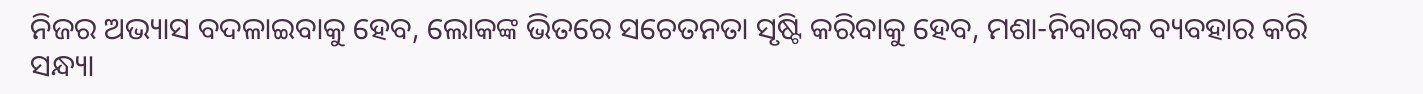ନିଜର ଅଭ୍ୟାସ ବଦଳାଇବାକୁ ହେବ, ଲୋକଙ୍କ ଭିତରେ ସଚେତନତା ସୃଷ୍ଟି କରିବାକୁ ହେବ, ମଶା-ନିବାରକ ବ୍ୟବହାର କରି ସନ୍ଧ୍ୟା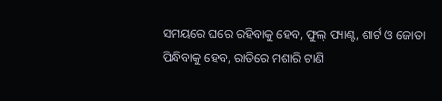ସମୟରେ ଘରେ ରହିବାକୁ ହେବ, ଫୁଲ୍‌ ପ୍ୟାଣ୍ଟ, ଶାର୍ଟ ଓ ଜୋତା ପିନ୍ଧିବାକୁ ହେବ, ରାତିରେ ମଶାରି ଟାଣି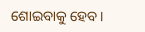ଶୋଇବାକୁ ହେବ।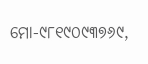ମୋ-୯୮୧୯୦୯୩୭୬୯,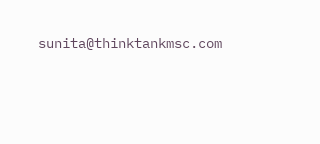sunita@thinktankmsc.com